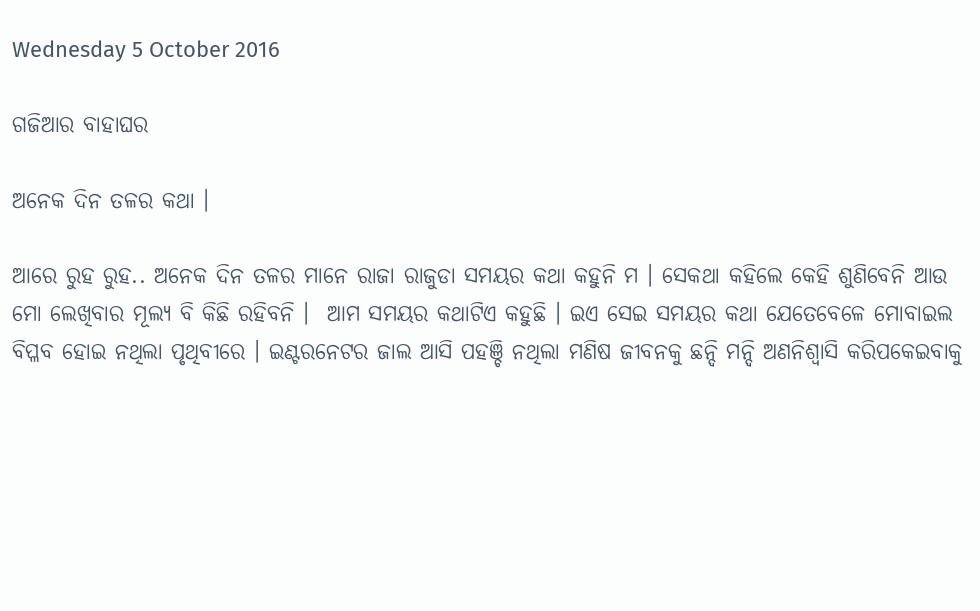Wednesday 5 October 2016

ଗଜିଆର ବାହାଘର

ଅନେକ ଦିନ ତଳର କଥା ।

ଆରେ ରୁହ ରୁହ.. ଅନେକ ଦିନ ତଳର ମାନେ ରାଜା ରାଜୁଡା ସମୟର କଥା କହୁନି ମ । ସେକଥା କହିଲେ କେହି ଶୁଣିବେନି ଆଉ ମୋ ଲେଖିବାର ମୂଲ୍ୟ ବି କିଛି ରହିବନି ।  ଆମ ସମୟର କଥାଟିଏ କହୁଛି । ଇଏ ସେଇ ସମୟର କଥା ଯେତେବେଳେ ମୋବାଇଲ ବିପ୍ଳବ ହୋଇ ନଥିଲା ପୃଥିବୀରେ । ଇଣ୍ଟରନେଟର ଜାଲ ଆସି ପହଞ୍ଚି ନଥିଲା ମଣିଷ ଜୀବନକୁ ଛନ୍ଦି ମନ୍ଦି ଅଣନିଶ୍ୱାସି କରିପକେଇବାକୁ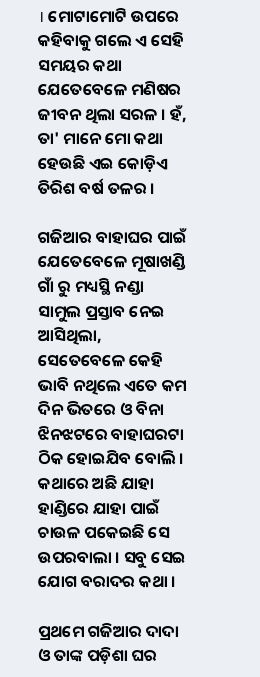। ମୋଟାମୋଟି ଉପରେ କହିବାକୁ ଗଲେ ଏ ସେହି ସମୟର କଥା ଯେତେବେଳେ ମଣିଷର ଜୀବନ ଥିଲା ସରଳ । ହଁ, ତା' ମାନେ ମୋ କଥା ହେଉଛି ଏଇ କୋଡ଼ିଏ ତିରିଶ ବର୍ଷ ତଳର ।

ଗଜିଆର ବାହାଘର ପାଇଁ ଯେତେବେଳେ ମୂଷାଖଣ୍ଡି ଗାଁ ରୁ ମଧ୍ୟସ୍ଥି ନଣ୍ଡା ସାମୁଲ ପ୍ରସ୍ତାବ ନେଇ ଆସିଥିଲା, ସେତେବେଳେ କେହି ଭାବି ନଥିଲେ ଏତେ କମ ଦିନ ଭିତରେ ଓ ବିନା ଝିନଝଟରେ ବାହାଘରଟା ଠିକ ହୋଇଯିବ ବୋଲି । କଥାରେ ଅଛି ଯାହା ହାଣ୍ଡିରେ ଯାହା ପାଇଁ ଚାଉଳ ପକେଇଛି ସେ ଉପରବାଲା । ସବୁ ସେଇ ଯୋଗ ବରାଦର କଥା ।

ପ୍ରଥମେ ଗଜିଆର ଦାଦା ଓ ତାଙ୍କ ପଡ଼ିଶା ଘର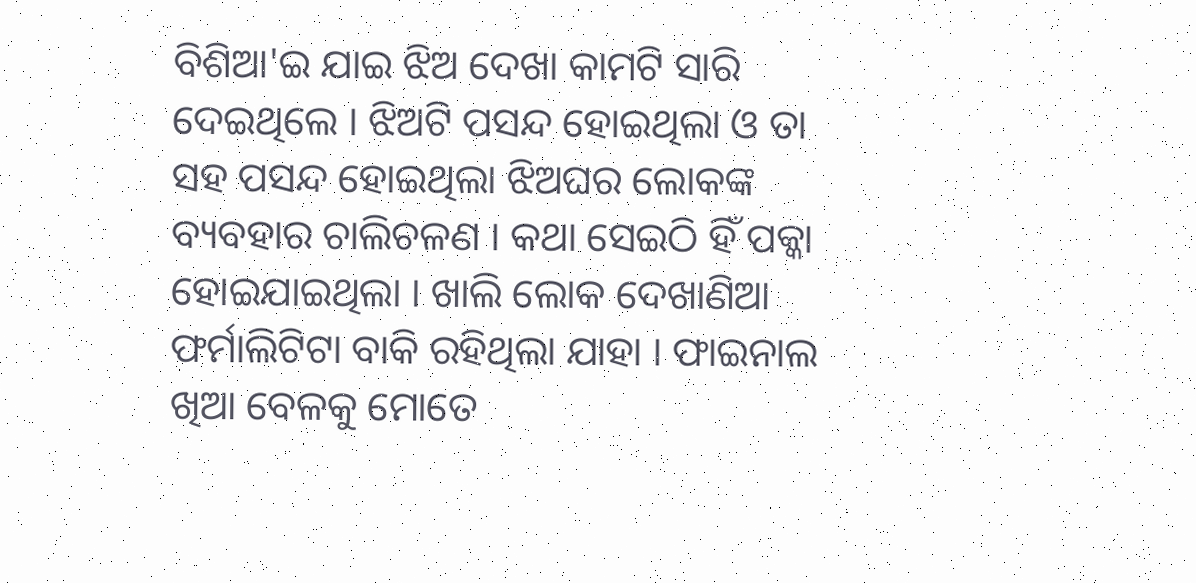ବିଶିଆ'ଇ ଯାଇ ଝିଅ ଦେଖା କାମଟି ସାରି ଦେଇଥିଲେ । ଝିଅଟି ପସନ୍ଦ ହୋଇଥିଲା ଓ ତା ସହ ପସନ୍ଦ ହୋଇଥିଲା ଝିଅଘର ଲୋକଙ୍କ ବ୍ୟବହାର ଚାଲିଚଳଣ । କଥା ସେଇଠି ହିଁ ପକ୍କା ହୋଇଯାଇଥିଲା । ଖାଲି ଲୋକ ଦେଖାଣିଆ ଫର୍ମାଲିଟିଟା ବାକି ରହିଥିଲା ଯାହା । ଫାଇନାଲ ଖିଆ ବେଳକୁ ମୋତେ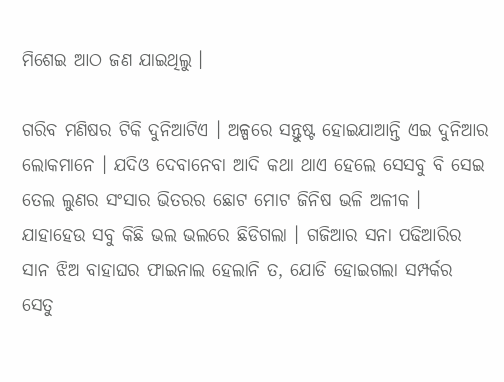ମିଶେଇ ଆଠ ଜଣ ଯାଇଥିଲୁ ।

ଗରିବ ମଣିଷର ଟିକି ଦୁନିଆଟିଏ । ଅଳ୍ପରେ ସନ୍ତୁଷ୍ଟ ହୋଇଯାଆନ୍ତି ଏଇ ଦୁନିଆର ଲୋକମାନେ । ଯଦିଓ ଦେବାନେବା ଆଦି କଥା ଥାଏ ହେଲେ ସେସବୁ ବି ସେଇ ତେଲ ଲୁଣର ସଂସାର ଭିତରର ଛୋଟ ମୋଟ ଜିନିଷ ଭଳି ଅଳୀକ । ଯାହାହେଉ ସବୁ କିଛି ଭଲ ଭଲରେ ଛିଡିଗଲା । ଗଜିଆର ସନା ପଢିଆରିର ସାନ ଝିଅ ବାହାଘର ଫାଇନାଲ ହେଲାନି ତ, ଯୋଡି ହୋଇଗଲା ସମ୍ପର୍କର ସେତୁ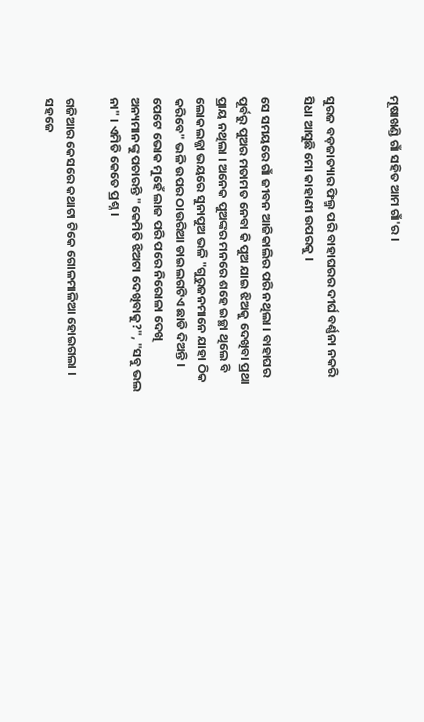ମୂଷାଖଣ୍ଡି ଗାଁ ସହିତ ଆମ ଗାଁ'ର ।


ସୁରଜ ବଡ଼ଜାତ୍ୟାର ଫିଲ୍ମ ପରି ବାହାଘରର ଦୀର୍ଘ ବର୍ଣ୍ଣନା ନକରି ସିଧା ଆସୁଛି ମୋ କାହାଣୀ ଉପରକୁ ।

ସେ ସମୟରେ ଗାଁ ଜୀବନ ଆଜିକାଲିର ପରି ନଥିଲା । ବାହାଘର ପୂର୍ବରୁ ପୁଅର ମତାମତ ନେବା କି ପୁଅ ଯାଇ ଝିଅକୁ ଦେଖିବା ପ୍ରଥା ପ୍ରାୟ ନଥିଲା । ଅନେକ ପୁଅଙ୍କର ମନରେ ଶହେ ଇଚ୍ଛା ଥିଲେ ବି ଲୋକଲଜ୍ଜା ଭୟରେ ସୁନାପୁଅ ଭଳି "ଗୁରୁଜନମାନେ ଯାହା ଠିକ କରିବେ" ଭଳି ଉପର ଠାଉରିଆ ଡାଇଲଗଟିଏ ଛାଡି ଦିଅନ୍ତି । ପେଟେ ଭୋକ ମୁହେଁ ଲାଜ ପରି ପରେ ନିରୋଳା ଦେଖି ଅନ୍ୟମାନଙ୍କୁ ପଚାରନ୍ତି "କେମିତି ଝିଅଟା ଦେଖିବାକୁ?", "ସବୁ ଭଲ ନା" । ଏମିତି କେତେ ପ୍ରଶ୍ନ ।

ଗଜିଆର କେସରେ କଥାଟା ଟିକେ ଗୋଳମାଳିଆ ହୋଇଗଲା । ସହଜେ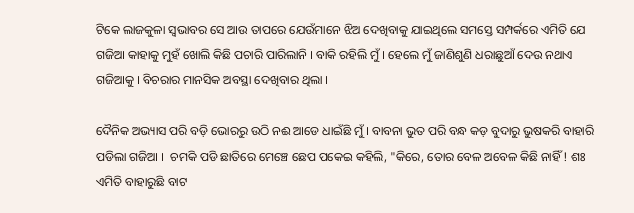ଟିକେ ଲାଜକୁଳା ସ୍ଵଭାବର ସେ ଆଉ ତାପରେ ଯେଉଁମାନେ ଝିଅ ଦେଖିବାକୁ ଯାଇଥିଲେ ସମସ୍ତେ ସମ୍ପର୍କରେ ଏମିତି ଯେ ଗଜିଆ କାହାକୁ ମୁହଁ ଖୋଲି କିଛି ପଚାରି ପାରିଲାନି । ବାକି ରହିଲି ମୁଁ । ହେଲେ ମୁଁ ଜାଣିଶୁଣି ଧରାଛୁଆଁ ଦେଉ ନଥାଏ ଗଜିଆକୁ । ବିଚରାର ମାନସିକ ଅବସ୍ଥା ଦେଖିବାର ଥିଲା ।

ଦୈନିକ ଅଭ୍ୟାସ ପରି ବଡ଼ି ଭୋରରୁ ଉଠି ନଈ ଆଡେ ଧାଇଁଛି ମୁଁ । ବାବନା ଭୁତ ପରି ବନ୍ଧ କଡ଼ ବୁଦାରୁ ଭୁଷକରି ବାହାରି ପଡିଲା ଗଜିଆ ।  ଚମକି ପଡି ଛାତିରେ ମେଞ୍ଚେ ଛେପ ପକେଇ କହିଲି, "କିରେ, ତୋର ବେଳ ଅବେଳ କିଛି ନାହିଁ ! ଶଃ ଏମିତି ବାହାରୁଛି ବାଟ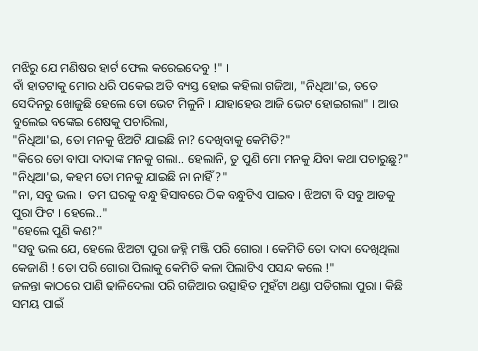ମଝିରୁ ଯେ ମଣିଷର ହାର୍ଟ ଫେଲ କରେଇଦେବୁ !" ।
ବାଁ ହାତଟାକୁ ମୋର ଧରି ପକେଇ ଅତି ବ୍ୟସ୍ତ ହୋଇ କହିଲା ଗଜିଆ, "ନିଧିଆ'ଇ, ତତେ ସେଦିନରୁ ଖୋଜୁଛି ହେଲେ ତୋ ଭେଟ ମିଳୁନି । ଯାହାହେଉ ଆଜି ଭେଟ ହୋଇଗଲା" । ଆଉ ବୁଲେଇ ବଙ୍କେଇ ଶେଷକୁ ପଚାରିଲା,
"ନିଧିଆ'ଇ, ତୋ ମନକୁ ଝିଅଟି ଯାଇଛି ନା? ଦେଖିବାକୁ କେମିତି?"
"କିରେ ତୋ ବାପା ଦାଦାଙ୍କ ମନକୁ ଗଲା.. ହେଲାନି, ତୁ ପୁଣି ମୋ ମନକୁ ଯିବା କଥା ପଚାରୁଛୁ?"
"ନିଧିଆ'ଇ, କହମ ତୋ ମନକୁ ଯାଇଛି ନା ନାହିଁ?"
"ନା, ସବୁ ଭଲ ।  ତମ ଘରକୁ ବନ୍ଧୁ ହିସାବରେ ଠିକ ବନ୍ଧୁଟିଏ ପାଇବ । ଝିଅଟା ବି ସବୁ ଆଡକୁ ପୁରା ଫିଟ । ହେଲେ.."
"ହେଲେ ପୁଣି କଣ?"
"ସବୁ ଭଲ ଯେ, ହେଲେ ଝିଅଟା ପୁରା ଜହ୍ନି ମଞ୍ଜି ପରି ଗୋରା । କେମିତି ତୋ ଦାଦା ଦେଖିଥିଲା କେଜାଣି ! ତୋ ପରି ଗୋରା ପିଲାକୁ କେମିତି କଳା ପିଲାଟିଏ ପସନ୍ଦ କଲେ !"
ଜଳନ୍ତା କାଠରେ ପାଣି ଢାଳିଦେଲା ପରି ଗଜିଆର ଉତ୍ସାହିତ ମୁହଁଟା ଥଣ୍ଡା ପଡିଗଲା ପୁରା । କିଛି ସମୟ ପାଇଁ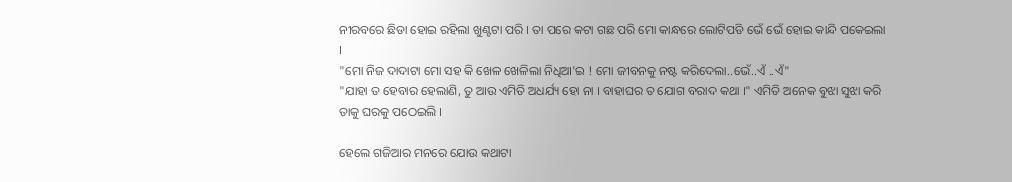ନୀରବରେ ଛିଡା ହୋଇ ରହିଲା ଖୁଣ୍ଟଟା ପରି । ତା ପରେ କଟା ଗଛ ପରି ମୋ କାନ୍ଧରେ ଲୋଟିପଡି ଭେଁ ଭେଁ ହୋଇ କାନ୍ଦି ପକେଇଲା ।
"ମୋ ନିଜ ଦାଦାଟା ମୋ ସହ କି ଖେଳ ଖେଳିଲା ନିଧିଆ'ଇ ! ମୋ ଜୀବନକୁ ନଷ୍ଟ କରିଦେଲା..ଭେଁ..ଏଁ ..ଏଁ"
"ଯାହା ତ ହେବାର ହେଲାଣି, ତୁ ଆଉ ଏମିତି ଅଧର୍ଯ୍ୟ ହୋ ନା । ବାହାଘର ତ ଯୋଗ ବରାଦ କଥା ।" ଏମିତି ଅନେକ ବୁଝା ସୁଝା କରି ତାକୁ ଘରକୁ ପଠେଇଲି ।

ହେଲେ ଗଜିଆର ମନରେ ଯୋଉ କଥାଟା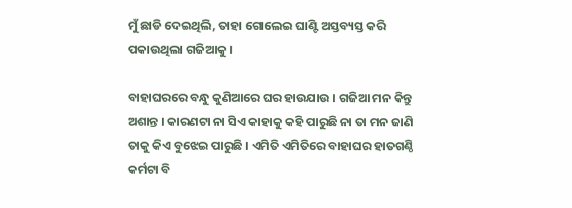ମୁଁ ଛାଡି ଦେଇଥିଲି, ତାହା ଗୋଲେଇ ଘାଣ୍ଟି ଅସ୍ତବ୍ୟସ୍ତ କରି ପକାଉଥିଲା ଗଜିଆକୁ ।

ବାହାଘରରେ ବନ୍ଧୁ କୁଣିଆରେ ଘର ହାଉଯାଉ । ଗଜିଆ ମନ କିନ୍ତୁ ଅଶାନ୍ତ । କାରଣଟା ନା ସିଏ କାହାକୁ କହି ପାରୁଛି ନା ତା ମନ ଜାଣି ତାକୁ କିଏ ବୁଝେଇ ପାରୁଛି । ଏମିତି ଏମିତିରେ ବାହାଘର ହାତଗଣ୍ଠି କର୍ମଟା ବି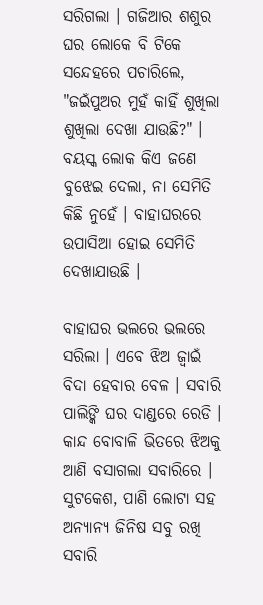ସରିଗଲା । ଗଜିଆର ଶଶୁର ଘର ଲୋକେ ବି ଟିକେ ସନ୍ଦେହରେ ପଚାରିଲେ, "ଜଇଁପୁଅର ମୁହଁ କାହିଁ ଶୁଖିଲା ଶୁଖିଲା ଦେଖା ଯାଉଛି?" । ବୟସ୍କ ଲୋକ କିଏ ଜଣେ ବୁଝେଇ ଦେଲା, ନା ସେମିତି କିଛି ନୁହେଁ । ବାହାଘରରେ ଉପାସିଆ ହୋଇ ସେମିତି ଦେଖାଯାଉଛି ।

ବାହାଘର ଭଲରେ ଭଲରେ ସରିଲା । ଏବେ ଝିଅ ଜ୍ବାଇଁ ବିଦା ହେବାର ବେଳ । ସବାରି ପାଲିଙ୍କି ଘର ଦାଣ୍ଡରେ ରେଡି । କାନ୍ଦ ବୋବାଳି ଭିତରେ ଝିଅକୁ ଆଣି ବସାଗଲା ସବାରିରେ । ସୁଟକେଶ, ପାଣି ଲୋଟା ସହ ଅନ୍ୟାନ୍ୟ ଜିନିଷ ସବୁ ରଖି ସବାରି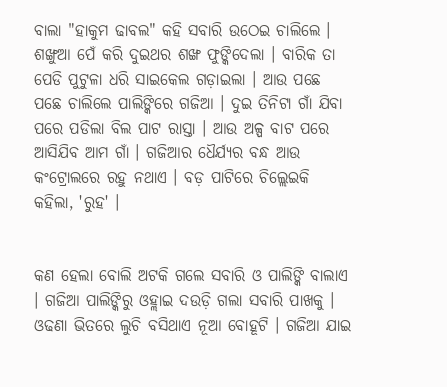ବାଲା "ହାକୁମ ଢାବଲ" କହି ସବାରି ଉଠେଇ ଚାଲିଲେ । ଶଙ୍ଖୁଆ ପେଁ କରି ଦୁଇଥର ଶଙ୍ଖ ଫୁଙ୍କିଦେଲା । ବାରିକ ତା ପେଡି ପୁଟୁଳା ଧରି ସାଇକେଲ ଗଡ଼ାଇଲା । ଆଉ ପଛେ ପଛେ ଚାଲିଲେ ପାଲିଙ୍କିରେ ଗଜିଆ । ଦୁଇ ତିନିଟା ଗାଁ ଯିବା ପରେ ପଡିଲା ବିଲ ପାଟ ରାସ୍ତା । ଆଉ ଅଳ୍ପ ବାଟ ପରେ ଆସିଯିବ ଆମ ଗାଁ । ଗଜିଆର ଧୈର୍ଯ୍ୟର ବନ୍ଧ ଆଉ କଂଟ୍ରୋଲରେ ରହୁ ନଥାଏ । ବଡ଼ ପାଟିରେ ଚିଲ୍ଲେଇକି କହିଲା, 'ରୁହ' ।


କଣ ହେଲା ବୋଲି ଅଟକି ଗଲେ ସବାରି ଓ ପାଲିଙ୍କି ବାଲାଏ । ଗଜିଆ ପାଲିଙ୍କିରୁ ଓହ୍ଲାଇ ଦଉଡ଼ି ଗଲା ସବାରି ପାଖକୁ । ଓଢଣା ଭିତରେ ଲୁଚି ବସିଥାଏ ନୂଆ ବୋହୂଟି । ଗଜିଆ ଯାଇ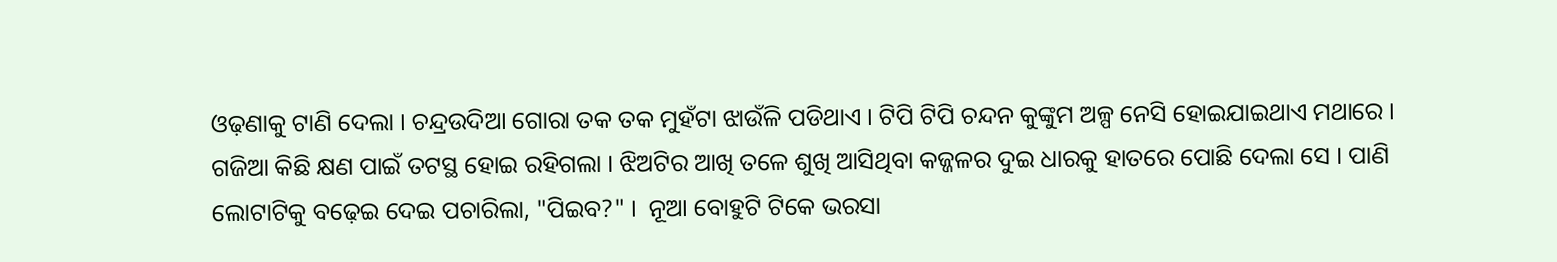ଓଢ଼ଣାକୁ ଟାଣି ଦେଲା । ଚନ୍ଦ୍ରଉଦିଆ ଗୋରା ତକ ତକ ମୁହଁଟା ଝାଉଁଳି ପଡିଥାଏ । ଟିପି ଟିପି ଚନ୍ଦନ କୁଙ୍କୁମ ଅଳ୍ପ ନେସି ହୋଇଯାଇଥାଏ ମଥାରେ । ଗଜିଆ କିଛି କ୍ଷଣ ପାଇଁ ତଟସ୍ଥ ହୋଇ ରହିଗଲା । ଝିଅଟିର ଆଖି ତଳେ ଶୁଖି ଆସିଥିବା କଜ୍ଜଳର ଦୁଇ ଧାରକୁ ହାତରେ ପୋଛି ଦେଲା ସେ । ପାଣି ଲୋଟାଟିକୁ ବଢ଼େଇ ଦେଇ ପଚାରିଲା, "ପିଇବ?" ।  ନୂଆ ବୋହୁଟି ଟିକେ ଭରସା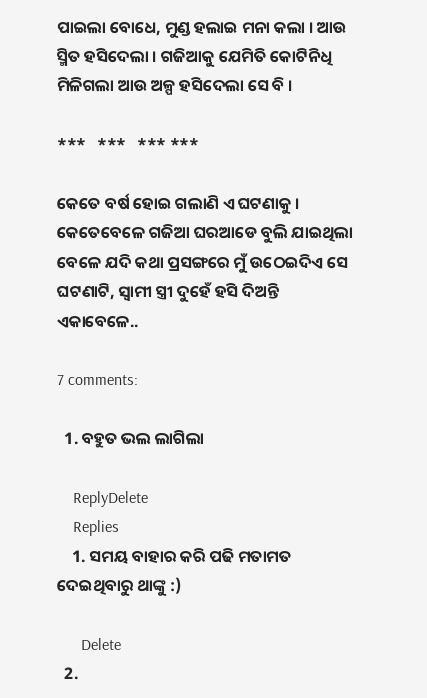ପାଇଲା ବୋଧେ, ମୁଣ୍ଡ ହଲାଇ ମନା କଲା । ଆଉ ସ୍ମିତ ହସିଦେଲା । ଗଜିଆକୁ ଯେମିତି କୋଟିନିଧି ମିଳିଗଲା ଆଉ ଅଳ୍ପ ହସିଦେଲା ସେ ବି ।

***   ***   *** ***

କେତେ ବର୍ଷ ହୋଇ ଗଲାଣି ଏ ଘଟଣାକୁ । କେତେବେଳେ ଗଜିଆ ଘରଆଡେ ବୁଲି ଯାଇଥିଲା ବେଳେ ଯଦି କଥା ପ୍ରସଙ୍ଗରେ ମୁଁ ଉଠେଇଦିଏ ସେ ଘଟଣାଟି, ସ୍ୱାମୀ ସ୍ତ୍ରୀ ଦୁହେଁ ହସି ଦିଅନ୍ତି ଏକାବେଳେ..

7 comments:

  1. ବହୁତ ଭଲ ଲାଗିଲା

    ReplyDelete
    Replies
    1. ସମୟ ବାହାର କରି ପଢି ମତାମତ ଦେଇଥିବାରୁ ଥାଙ୍କୁ :)

      Delete
  2.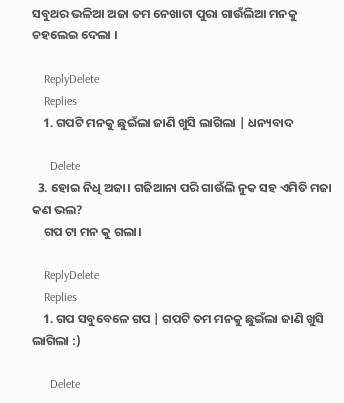ସବୁଥର ଭଳିଆ ଅଜା ତମ ନେଖାଟା ପୁରା ଗାଉଁଲିଆ ମନକୁ ଚହଲେଇ ଦେଲା ।

    ReplyDelete
    Replies
    1. ଗପଟି ମନକୁ ଛୁଇଁଲା ଜାଣି ଖୁସି ଲାଗିଲା | ଧନ୍ୟବାଦ

      Delete
  3. ହୋଇ ନିଧି ଅଜା। ଗଜିଆନା ପରି ଗାଉଁଲି ନୁକ ସହ ଏମିତି ମଜା କଣ ଭଲ?
    ଗପ ଟା ମନ କୁ ଗଲା।

    ReplyDelete
    Replies
    1. ଗପ ସବୁବେଳେ ଗପ | ଗପଟି ତମ ମନକୁ ଛୁଇଁଲା ଜାଣି ଖୁସି ଲାଗିଲା :)

      Delete